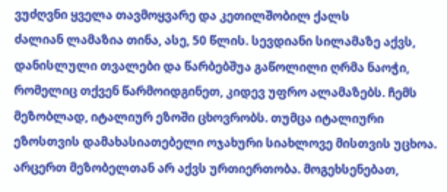ვუძღვნი ყველა თავმოყვარე და კეთილშობილ ქალს
ძალიან ლამაზია თინა, ასე, 50 წლის. სევდიანი სილამაზე აქვს, დანისლული თვალები და წარბებშუა გაწოლილი ღრმა ნაოჭი, რომელიც თქვენ წარმოიდგინეთ, კიდევ უფრო ალამაზებს. ჩემს მეზობლად, იტალიურ ეზოში ცხოვრობს. თუმცა იტალიური ეზოსთვის დამახასიათებელი ოჯახური სიახლოვე მისთვის უცხოა. არცერთ მეზობელთან არ აქვს ურთიერთობა. მოგეხსენებათ,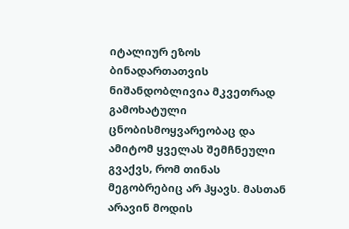იტალიურ ეზოს ბინადართათვის ნიშანდობლივია მკვეთრად გამოხატული ცნობისმოყვარეობაც და ამიტომ ყველას შემჩნეული გვაქვს, რომ თინას მეგობრებიც არ ჰყავს. მასთან არავინ მოდის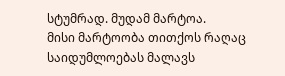სტუმრად. მუდამ მარტოა.
მისი მარტოობა თითქოს რაღაც საიდუმლოებას მალავს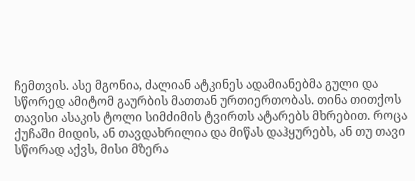ჩემთვის. ასე მგონია, ძალიან ატკინეს ადამიანებმა გული და სწორედ ამიტომ გაურბის მათთან ურთიერთობას. თინა თითქოს თავისი ასაკის ტოლი სიმძიმის ტვირთს ატარებს მხრებით. როცა ქუჩაში მიდის, ან თავდახრილია და მიწას დაჰყურებს, ან თუ თავი სწორად აქვს, მისი მზერა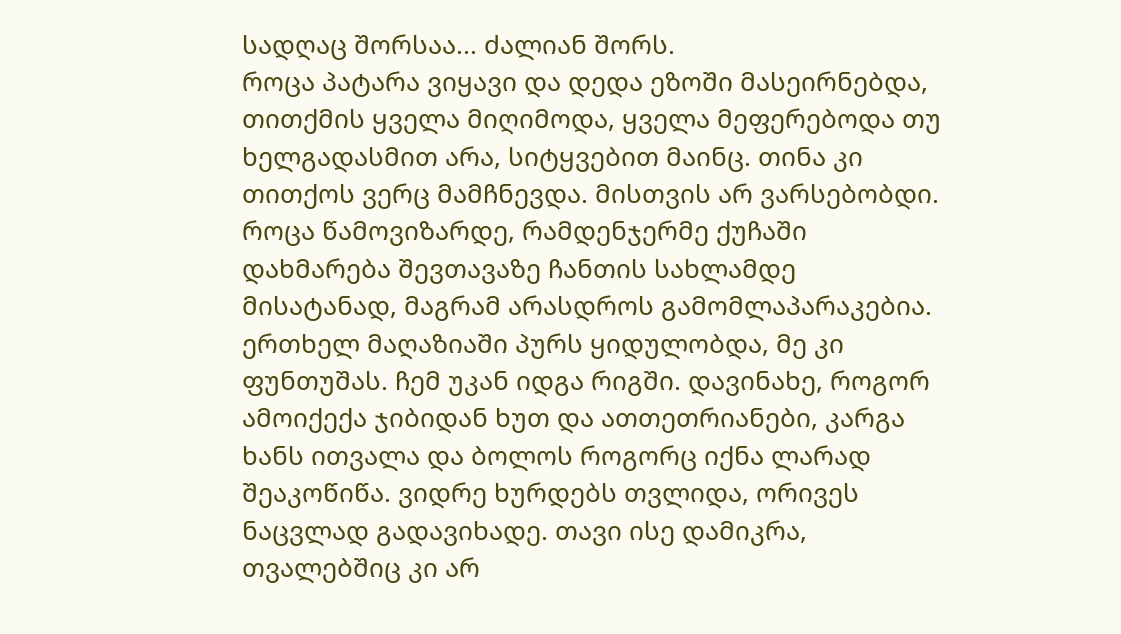სადღაც შორსაა... ძალიან შორს.
როცა პატარა ვიყავი და დედა ეზოში მასეირნებდა, თითქმის ყველა მიღიმოდა, ყველა მეფერებოდა თუ ხელგადასმით არა, სიტყვებით მაინც. თინა კი თითქოს ვერც მამჩნევდა. მისთვის არ ვარსებობდი. როცა წამოვიზარდე, რამდენჯერმე ქუჩაში დახმარება შევთავაზე ჩანთის სახლამდე მისატანად, მაგრამ არასდროს გამომლაპარაკებია. ერთხელ მაღაზიაში პურს ყიდულობდა, მე კი ფუნთუშას. ჩემ უკან იდგა რიგში. დავინახე, როგორ ამოიქექა ჯიბიდან ხუთ და ათთეთრიანები, კარგა ხანს ითვალა და ბოლოს როგორც იქნა ლარად შეაკოწიწა. ვიდრე ხურდებს თვლიდა, ორივეს ნაცვლად გადავიხადე. თავი ისე დამიკრა, თვალებშიც კი არ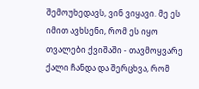შემოუხედავს, ვინ ვიყავი. მე ეს იმით ავხსენი, რომ ეს იყო თვალები ქვიშაში - თავმოყვარე ქალი ჩანდა და შერცხვა, რომ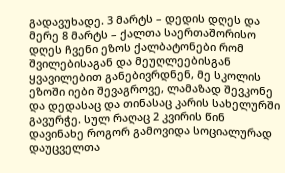გადავუხადე. 3 მარტს – დედის დღეს და მერე 8 მარტს – ქალთა საერთაშორისო დღეს ჩვენი ეზოს ქალბატონები რომ შვილებისაგან და მეუღლეებისგან ყვავილებით განებივრდნენ, მე სკოლის ეზოში იები შევაგროვე, ლამაზად შევკონე და დედასაც და თინასაც კარის სახელურში გავურჭე. სულ რაღაც 2 კვირის წინ დავინახე როგორ გამოვიდა სოციალურად დაუცველთა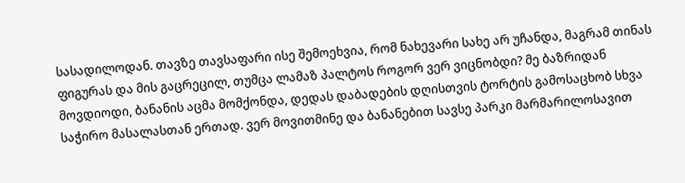სასადილოდან. თავზე თავსაფარი ისე შემოეხვია, რომ ნახევარი სახე არ უჩანდა, მაგრამ თინას ფიგურას და მის გაცრეცილ, თუმცა ლამაზ პალტოს როგორ ვერ ვიცნობდი? მე ბაზრიდან მოვდიოდი, ბანანის აცმა მომქონდა, დედას დაბადების დღისთვის ტორტის გამოსაცხობ სხვა საჭირო მასალასთან ერთად. ვერ მოვითმინე და ბანანებით სავსე პარკი მარმარილოსავით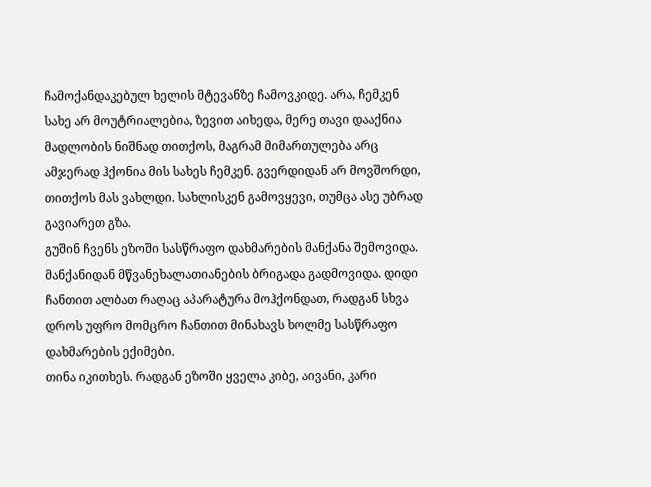ჩამოქანდაკებულ ხელის მტევანზე ჩამოვკიდე. არა, ჩემკენ სახე არ მოუტრიალებია, ზევით აიხედა, მერე თავი დააქნია მადლობის ნიშნად თითქოს, მაგრამ მიმართულება არც ამჯერად ჰქონია მის სახეს ჩემკენ. გვერდიდან არ მოვშორდი, თითქოს მას ვახლდი. სახლისკენ გამოვყევი, თუმცა ასე უბრად გავიარეთ გზა.
გუშინ ჩვენს ეზოში სასწრაფო დახმარების მანქანა შემოვიდა. მანქანიდან მწვანეხალათიანების ბრიგადა გადმოვიდა. დიდი ჩანთით ალბათ რაღაც აპარატურა მოჰქონდათ, რადგან სხვა დროს უფრო მომცრო ჩანთით მინახავს ხოლმე სასწრაფო დახმარების ექიმები.
თინა იკითხეს. რადგან ეზოში ყველა კიბე, აივანი, კარი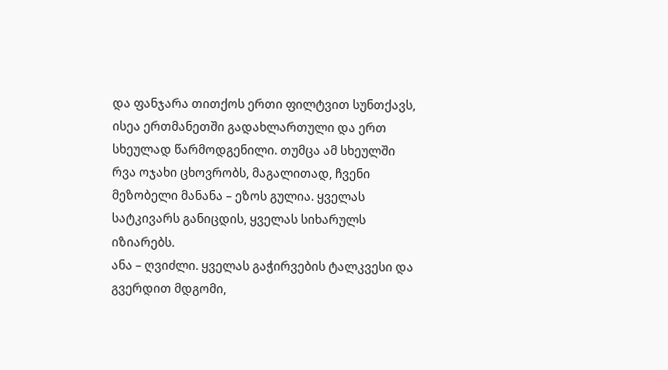და ფანჯარა თითქოს ერთი ფილტვით სუნთქავს, ისეა ერთმანეთში გადახლართული და ერთ სხეულად წარმოდგენილი. თუმცა ამ სხეულში რვა ოჯახი ცხოვრობს, მაგალითად, ჩვენი მეზობელი მანანა – ეზოს გულია. ყველას სატკივარს განიცდის, ყველას სიხარულს იზიარებს.
ანა – ღვიძლი. ყველას გაჭირვების ტალკვესი და გვერდით მდგომი,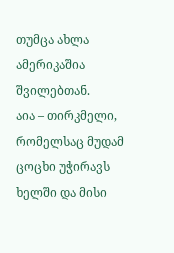თუმცა ახლა ამერიკაშია შვილებთან.
აია – თირკმელი, რომელსაც მუდამ ცოცხი უჭირავს ხელში და მისი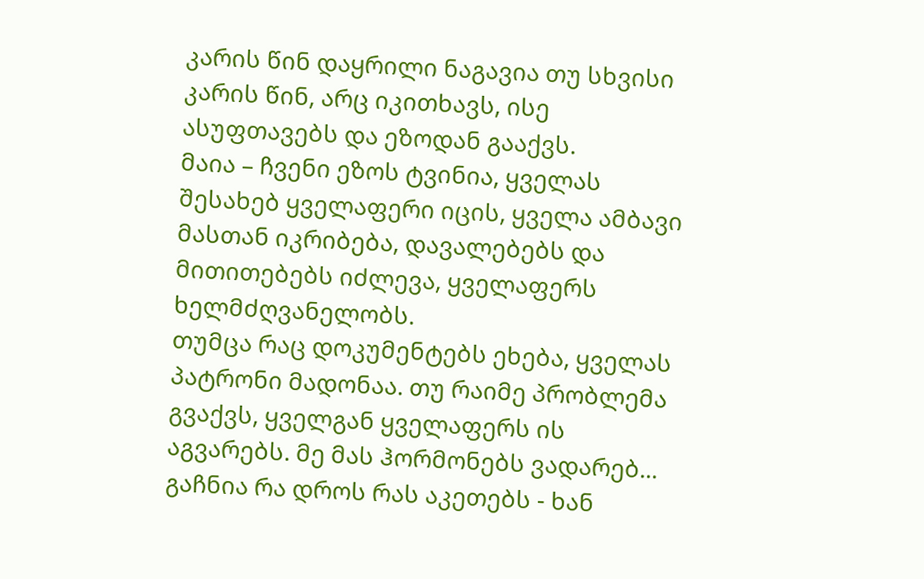კარის წინ დაყრილი ნაგავია თუ სხვისი კარის წინ, არც იკითხავს, ისე ასუფთავებს და ეზოდან გააქვს.
მაია – ჩვენი ეზოს ტვინია, ყველას შესახებ ყველაფერი იცის, ყველა ამბავი მასთან იკრიბება, დავალებებს და მითითებებს იძლევა, ყველაფერს ხელმძღვანელობს.
თუმცა რაც დოკუმენტებს ეხება, ყველას პატრონი მადონაა. თუ რაიმე პრობლემა გვაქვს, ყველგან ყველაფერს ის აგვარებს. მე მას ჰორმონებს ვადარებ... გაჩნია რა დროს რას აკეთებს - ხან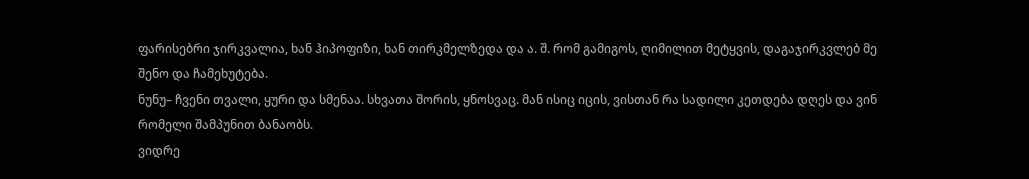ფარისებრი ჯირკვალია, ხან ჰიპოფიზი, ხან თირკმელზედა და ა. შ. რომ გამიგოს, ღიმილით მეტყვის, დაგაჯირკვლებ მე შენო და ჩამეხუტება.
ნუნუ– ჩვენი თვალი, ყური და სმენაა. სხვათა შორის, ყნოსვაც. მან ისიც იცის, ვისთან რა სადილი კეთდება დღეს და ვინ რომელი შამპუნით ბანაობს.
ვიდრე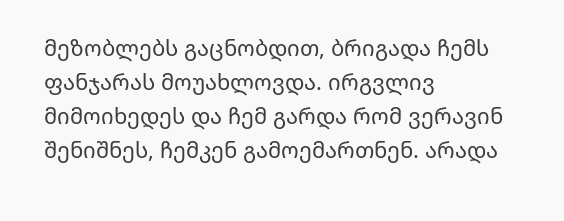მეზობლებს გაცნობდით, ბრიგადა ჩემს ფანჯარას მოუახლოვდა. ირგვლივ მიმოიხედეს და ჩემ გარდა რომ ვერავინ შენიშნეს, ჩემკენ გამოემართნენ. არადა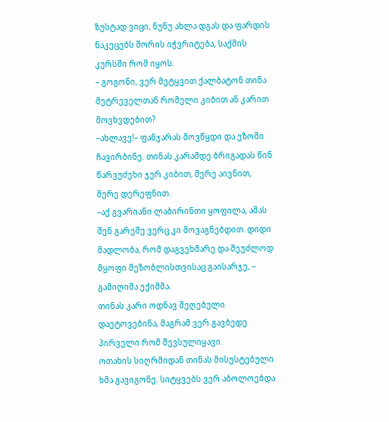ზუსტად ვიცი, ნუნუ ახლა დგას და ფარდის ნაკეცებს შორის იჭვრიტება, საქმის კურსში რომ იყოს.
– გოგონი, ვერ მეტყვით ქალბატონ თინა მეტრეველთან რომელი კიბით ან კარით მოვხვდებით?
–ახლავე!– ფანჯარას მოვწყდი და ეზოში ჩავირბინე. თინას კარამდე ბრიგადას წინ წარვუძეხი ჯერ კიბით, მერე აივნით, მერე დერეფნით.
–აქ გვარიანი ლაბირინთი ყოფილა, ამას შენ გარეშე ვერც კი მოვაგნებდით. დიდი მადლობა, რომ დაგვეხმარე და შეუძლოდ მყოფი მეზობლისთვისაც გაისარჯე, – გამიღიმა ექიმმა.
თინას კარი ოდნავ შეღებული დაეტოვებინა, მაგრამ ვერ გავბედე პირველი რომ შევსულიყავი.
ოთახის სიღრმიდან თინას მისუსტებული ხმა გავიგონე. სიტყვებს ვერ აბოლოებდა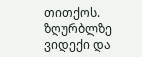თითქოს. ზღურბლზე ვიდექი და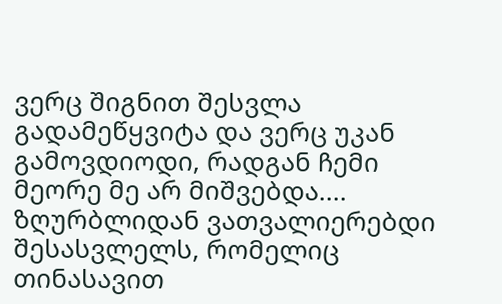ვერც შიგნით შესვლა გადამეწყვიტა და ვერც უკან გამოვდიოდი, რადგან ჩემი მეორე მე არ მიშვებდა.... ზღურბლიდან ვათვალიერებდი შესასვლელს, რომელიც თინასავით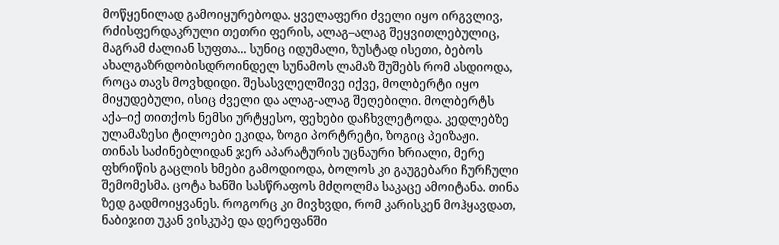მოწყენილად გამოიყურებოდა. ყველაფერი ძველი იყო ირგვლივ, რძისფერდაკრული თეთრი ფერის, ალაგ–ალაგ შეყვითლებულიც, მაგრამ ძალიან სუფთა... სუნიც იდუმალი, ზუსტად ისეთი, ბებოს ახალგაზრდობისდროინდელ სუნამოს ლამაზ შუშებს რომ ასდიოდა, როცა თავს მოვხდიდი. შესასვლელშივე იქვე, მოლბერტი იყო მიყუდებული, ისიც ძველი და ალაგ-ალაგ შეღებილი. მოლბერტს აქა–იქ თითქოს ნემსი ურტყესო, ფეხები დაჩხვლეტოდა. კედლებზე ულამაზესი ტილოები ეკიდა, ზოგი პორტრეტი, ზოგიც პეიზაჟი.
თინას საძინებლიდან ჯერ აპარატურის უცნაური ხრიალი, მერე ფხრიწის გაცლის ხმები გამოდიოდა, ბოლოს კი გაუგებარი ჩურჩული შემომესმა. ცოტა ხანში სასწრაფოს მძღოლმა საკაცე ამოიტანა. თინა ზედ გადმოიყვანეს. როგორც კი მივხვდი, რომ კარისკენ მოჰყავდათ, ნაბიჯით უკან ვისკუპე და დერეფანში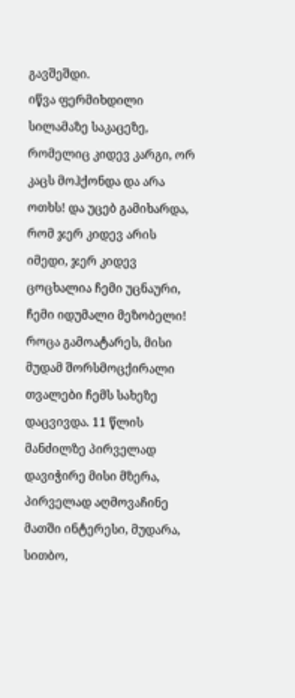გავშეშდი.
იწვა ფერმიხდილი სილამაზე საკაცეზე, რომელიც კიდევ კარგი, ორ კაცს მოჰქონდა და არა ოთხს! და უცებ გამიხარდა, რომ ჯერ კიდევ არის იმედი, ჯერ კიდევ ცოცხალია ჩემი უცნაური, ჩემი იდუმალი მეზობელი!
როცა გამოატარეს, მისი მუდამ შორსმოცქირალი თვალები ჩემს სახეზე დაცვივდა. 11 წლის მანძილზე პირველად დავიჭირე მისი მზერა, პირველად აღმოვაჩინე მათში ინტერესი, მუდარა, სითბო,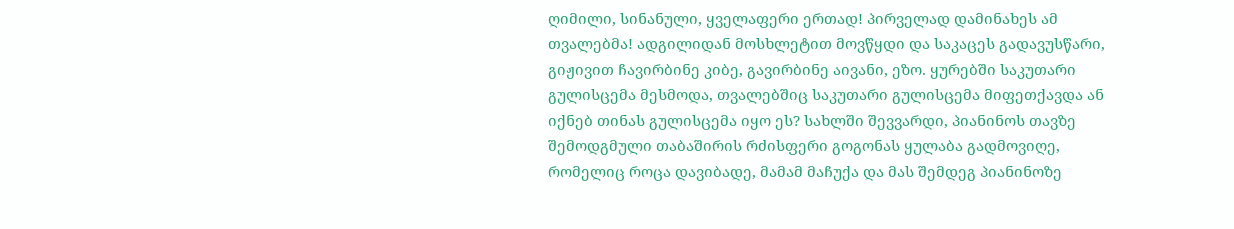ღიმილი, სინანული, ყველაფერი ერთად! პირველად დამინახეს ამ თვალებმა! ადგილიდან მოსხლეტით მოვწყდი და საკაცეს გადავუსწარი, გიჟივით ჩავირბინე კიბე, გავირბინე აივანი, ეზო. ყურებში საკუთარი გულისცემა მესმოდა, თვალებშიც საკუთარი გულისცემა მიფეთქავდა ან იქნებ თინას გულისცემა იყო ეს? სახლში შევვარდი, პიანინოს თავზე შემოდგმული თაბაშირის რძისფერი გოგონას ყულაბა გადმოვიღე, რომელიც როცა დავიბადე, მამამ მაჩუქა და მას შემდეგ პიანინოზე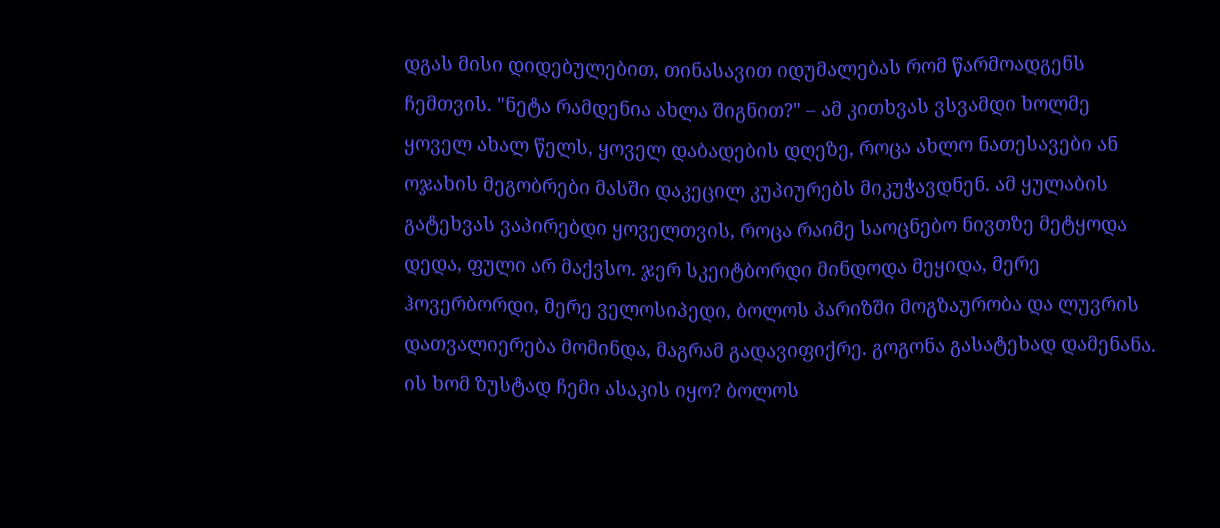დგას მისი დიდებულებით, თინასავით იდუმალებას რომ წარმოადგენს ჩემთვის. "ნეტა რამდენია ახლა შიგნით?" – ამ კითხვას ვსვამდი ხოლმე ყოველ ახალ წელს, ყოველ დაბადების დღეზე, როცა ახლო ნათესავები ან ოჯახის მეგობრები მასში დაკეცილ კუპიურებს მიკუჭავდნენ. ამ ყულაბის გატეხვას ვაპირებდი ყოველთვის, როცა რაიმე საოცნებო ნივთზე მეტყოდა დედა, ფული არ მაქვსო. ჯერ სკეიტბორდი მინდოდა მეყიდა, მერე ჰოვერბორდი, მერე ველოსიპედი, ბოლოს პარიზში მოგზაურობა და ლუვრის დათვალიერება მომინდა, მაგრამ გადავიფიქრე. გოგონა გასატეხად დამენანა. ის ხომ ზუსტად ჩემი ასაკის იყო? ბოლოს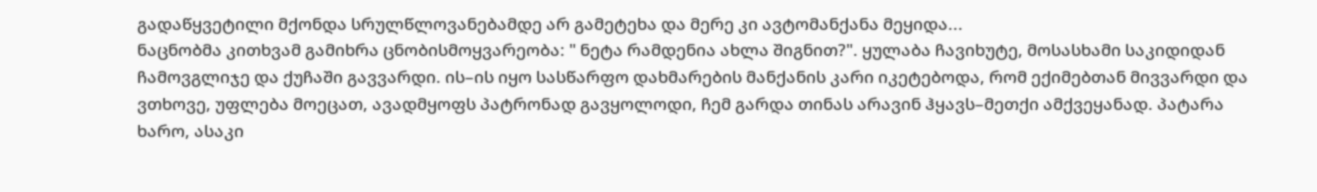გადაწყვეტილი მქონდა სრულწლოვანებამდე არ გამეტეხა და მერე კი ავტომანქანა მეყიდა...
ნაცნობმა კითხვამ გამიხრა ცნობისმოყვარეობა: " ნეტა რამდენია ახლა შიგნით?". ყულაბა ჩავიხუტე, მოსასხამი საკიდიდან ჩამოვგლიჯე და ქუჩაში გავვარდი. ის–ის იყო სასწარფო დახმარების მანქანის კარი იკეტებოდა, რომ ექიმებთან მივვარდი და ვთხოვე, უფლება მოეცათ, ავადმყოფს პატრონად გავყოლოდი, ჩემ გარდა თინას არავინ ჰყავს–მეთქი ამქვეყანად. პატარა ხარო, ასაკი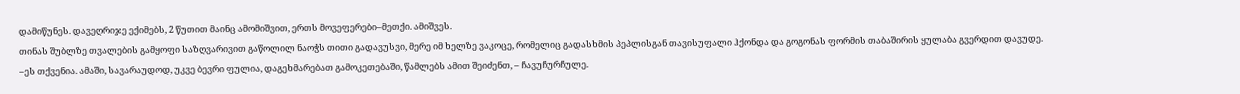დამიწუნეს. დავეღრიჯე ექიმებს, 2 წუთით მაინც ამომიშვით, ერთს მოვეფერები–მეთქი. ამიშვეს.
თინას შუბლზე თვალების გამყოფი საზღვარივით გაწოლილ ნაოჭს თითი გადავუსვი, მერე იმ ხელზე ვაკოცე, რომელიც გადასხმის პეპლისგან თავისუფალი ჰქონდა და გოგონას ფორმის თაბაშირის ყულაბა გვერდით დავუდე.
–ეს თქვენია. ამაში, სავარაუდოდ, უკვე ბევრი ფულია, დაგეხმარებათ გამოკეთებაში, წამლებს ამით შეიძენთ, – ჩავუჩურჩულე.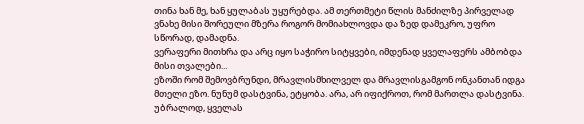თინა ხან მე, ხან ყულაბას უყურებდა. ამ თერთმეტი წლის მანძილზე პირველად ვნახე მისი შორეული მზერა როგორ მომიახლოვდა და ზედ დამეკრო, უფრო სწორად, დამადნა.
ვერაფერი მითხრა და არც იყო საჭირო სიტყვები, იმდენად ყველაფერს ამბობდა მისი თვალები...
ეზოში რომ შემოვბრუნდი, მრავლისმხილველ და მრავლისგამგონ ონკანთან იდგა მთელი ეზო. ნუნუმ დასტვინა, ეტყობა. არა, არ იფიქროთ, რომ მართლა დასტვინა. უბრალოდ, ყველას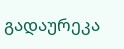გადაურეკა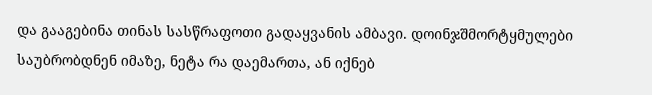და გააგებინა თინას სასწრაფოთი გადაყვანის ამბავი. დოინჯშმორტყმულები საუბრობდნენ იმაზე, ნეტა რა დაემართა, ან იქნებ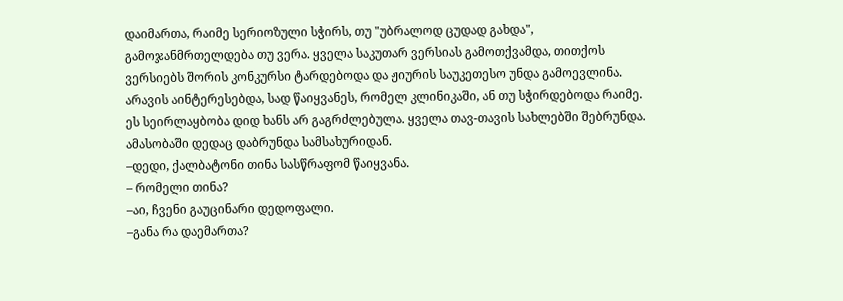დაიმართა, რაიმე სერიოზული სჭირს, თუ "უბრალოდ ცუდად გახდა", გამოჯანმრთელდება თუ ვერა. ყველა საკუთარ ვერსიას გამოთქვამდა, თითქოს ვერსიებს შორის კონკურსი ტარდებოდა და ჟიურის საუკეთესო უნდა გამოევლინა. არავის აინტერესებდა, სად წაიყვანეს, რომელ კლინიკაში, ან თუ სჭირდებოდა რაიმე. ეს სეირლაყბობა დიდ ხანს არ გაგრძლებულა. ყველა თავ-თავის სახლებში შებრუნდა.
ამასობაში დედაც დაბრუნდა სამსახურიდან.
–დედი, ქალბატონი თინა სასწრაფომ წაიყვანა.
– რომელი თინა?
–აი, ჩვენი გაუცინარი დედოფალი.
–განა რა დაემართა?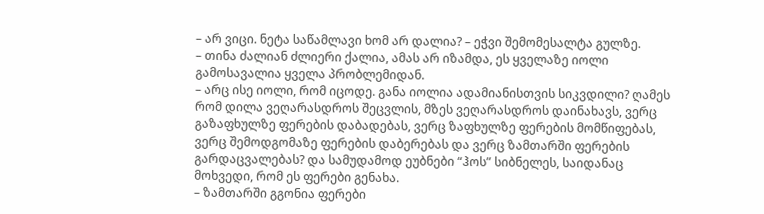– არ ვიცი. ნეტა საწამლავი ხომ არ დალია? – ეჭვი შემომესალტა გულზე.
– თინა ძალიან ძლიერი ქალია, ამას არ იზამდა, ეს ყველაზე იოლი გამოსავალია ყველა პრობლემიდან.
– არც ისე იოლი, რომ იცოდე. განა იოლია ადამიანისთვის სიკვდილი? ღამეს რომ დილა ვეღარასდროს შეცვლის, მზეს ვეღარასდროს დაინახავს, ვერც გაზაფხულზე ფერების დაბადებას, ვერც ზაფხულზე ფერების მომწიფებას, ვერც შემოდგომაზე ფერების დაბერებას და ვერც ზამთარში ფერების გარდაცვალებას? და სამუდამოდ ეუბნები “ჰოს” სიბნელეს, საიდანაც მოხვედი, რომ ეს ფერები გენახა.
– ზამთარში გგონია ფერები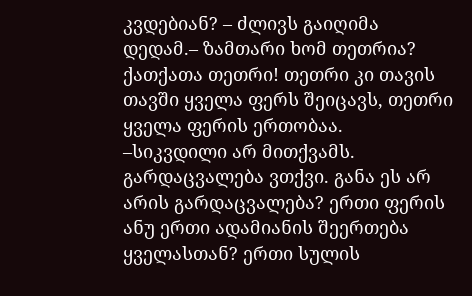კვდებიან? – ძლივს გაიღიმა დედამ.– ზამთარი ხომ თეთრია? ქათქათა თეთრი! თეთრი კი თავის თავში ყველა ფერს შეიცავს, თეთრი ყველა ფერის ერთობაა.
–სიკვდილი არ მითქვამს. გარდაცვალება ვთქვი. განა ეს არ არის გარდაცვალება? ერთი ფერის ანუ ერთი ადამიანის შეერთება ყველასთან? ერთი სულის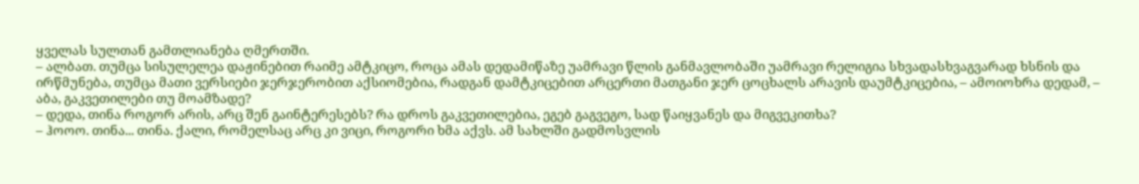ყველას სულთან გამთლიანება ღმერთში.
– ალბათ. თუმცა სისულელეა დაჟინებით რაიმე ამტკიცო, როცა ამას დედამიწაზე უამრავი წლის განმავლობაში უამრავი რელიგია სხვადასხვაგვარად ხსნის და ირწმუნება, თუმცა მათი ვერსიები ჯერჯერობით აქსიომებია, რადგან დამტკიცებით არცერთი მათგანი ჯერ ცოცხალს არავის დაუმტკიცებია, – ამოიოხრა დედამ, – აბა, გაკვეთილები თუ მოამზადე?
– დედა, თინა როგორ არის, არც შენ გაინტერესებს? რა დროს გაკვეთილებია, ეგებ გაგვეგო, სად წაიყვანეს და მიგვეკითხა?
– ჰოოო. თინა... თინა. ქალი, რომელსაც არც კი ვიცი, როგორი ხმა აქვს. ამ სახლში გადმოსვლის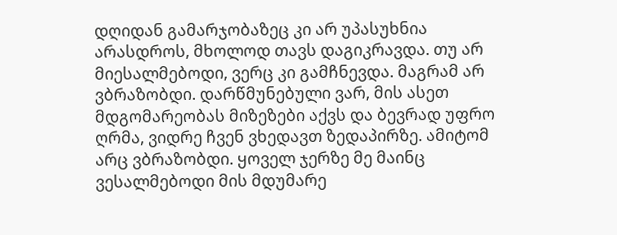დღიდან გამარჯობაზეც კი არ უპასუხნია არასდროს, მხოლოდ თავს დაგიკრავდა. თუ არ მიესალმებოდი, ვერც კი გამჩნევდა. მაგრამ არ ვბრაზობდი. დარწმუნებული ვარ, მის ასეთ მდგომარეობას მიზეზები აქვს და ბევრად უფრო ღრმა, ვიდრე ჩვენ ვხედავთ ზედაპირზე. ამიტომ არც ვბრაზობდი. ყოველ ჯერზე მე მაინც ვესალმებოდი მის მდუმარე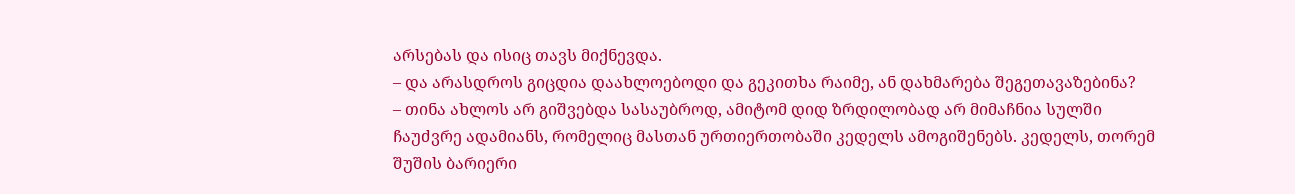არსებას და ისიც თავს მიქნევდა.
– და არასდროს გიცდია დაახლოებოდი და გეკითხა რაიმე, ან დახმარება შეგეთავაზებინა?
– თინა ახლოს არ გიშვებდა სასაუბროდ, ამიტომ დიდ ზრდილობად არ მიმაჩნია სულში ჩაუძვრე ადამიანს, რომელიც მასთან ურთიერთობაში კედელს ამოგიშენებს. კედელს, თორემ შუშის ბარიერი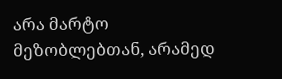არა მარტო მეზობლებთან, არამედ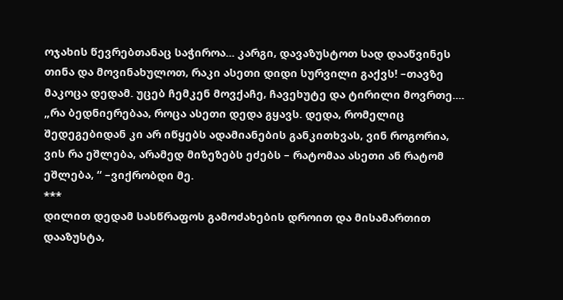ოჯახის წევრებთანაც საჭიროა... კარგი, დავაზუსტოთ სად დააწვინეს თინა და მოვინახულოთ, რაკი ასეთი დიდი სურვილი გაქვს! –თავზე მაკოცა დედამ. უცებ ჩემკენ მოვქაჩე, ჩავეხუტე და ტირილი მოვრთე....
„რა ბედნიერებაა, როცა ასეთი დედა გყავს. დედა, რომელიც შედეგებიდან კი არ იწყებს ადამიანების განკითხვას, ვინ როგორია, ვის რა ეშლება, არამედ მიზეზებს ეძებს – რატომაა ასეთი ან რატომ ეშლება, “ –ვიქრობდი მე.
***
დილით დედამ სასწრაფოს გამოძახების დროით და მისამართით დააზუსტა,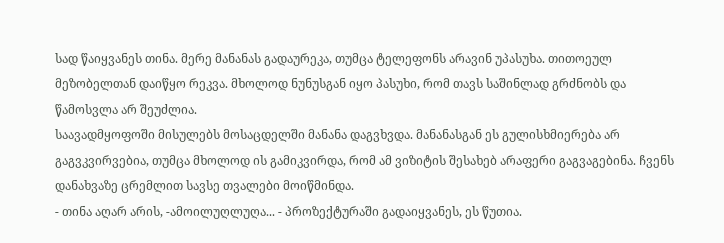სად წაიყვანეს თინა. მერე მანანას გადაურეკა, თუმცა ტელეფონს არავინ უპასუხა. თითოეულ მეზობელთან დაიწყო რეკვა. მხოლოდ ნუნუსგან იყო პასუხი, რომ თავს საშინლად გრძნობს და წამოსვლა არ შეუძლია.
საავადმყოფოში მისულებს მოსაცდელში მანანა დაგვხვდა. მანანასგან ეს გულისხმიერება არ გაგვკვირვებია, თუმცა მხოლოდ ის გამიკვირდა, რომ ამ ვიზიტის შესახებ არაფერი გაგვაგებინა. ჩვენს დანახვაზე ცრემლით სავსე თვალები მოიწმინდა.
- თინა აღარ არის, -ამოილუღლუღა... - პროზექტურაში გადაიყვანეს, ეს წუთია.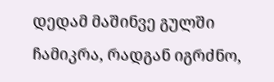დედამ მაშინვე გულში ჩამიკრა, რადგან იგრძნო,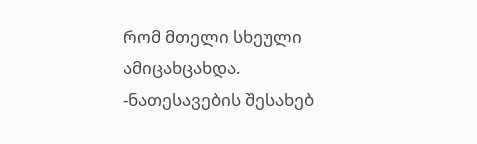რომ მთელი სხეული ამიცახცახდა.
-ნათესავების შესახებ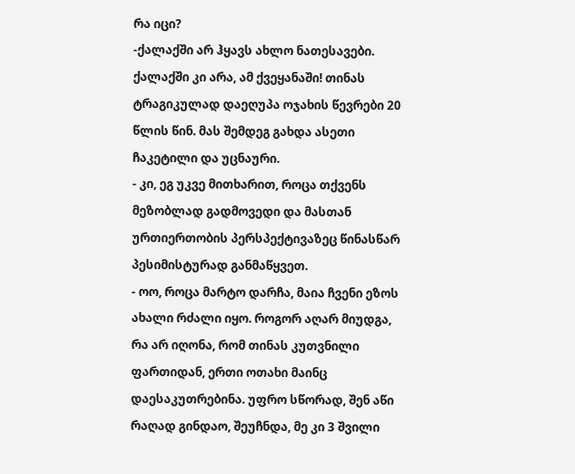რა იცი?
-ქალაქში არ ჰყავს ახლო ნათესავები. ქალაქში კი არა, ამ ქვეყანაში! თინას ტრაგიკულად დაეღუპა ოჯახის წევრები 20 წლის წინ. მას შემდეგ გახდა ასეთი ჩაკეტილი და უცნაური.
- კი, ეგ უკვე მითხარით, როცა თქვენს მეზობლად გადმოვედი და მასთან ურთიერთობის პერსპექტივაზეც წინასწარ პესიმისტურად განმაწყვეთ.
- ოო, როცა მარტო დარჩა, მაია ჩვენი ეზოს ახალი რძალი იყო. როგორ აღარ მიუდგა, რა არ იღონა, რომ თინას კუთვნილი ფართიდან, ერთი ოთახი მაინც დაესაკუთრებინა. უფრო სწორად, შენ აწი რაღად გინდაო, შეუჩნდა, მე კი 3 შვილი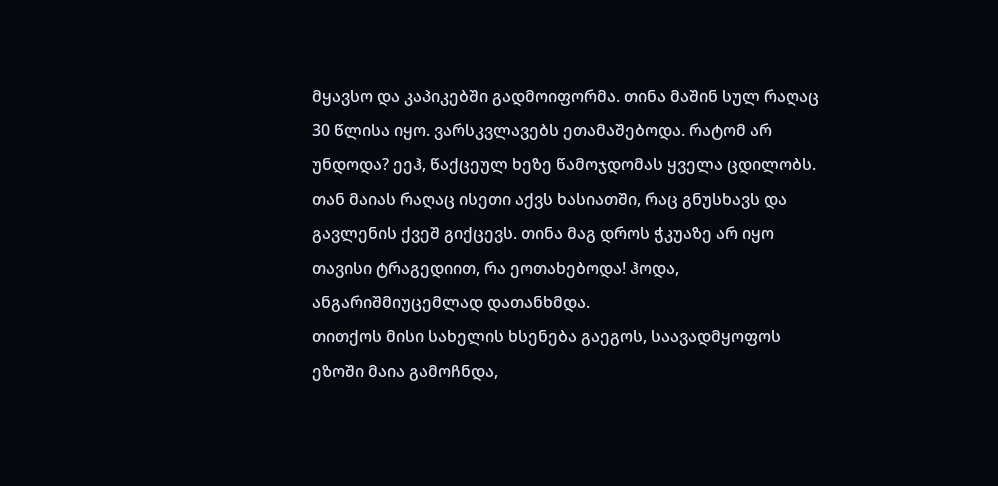მყავსო და კაპიკებში გადმოიფორმა. თინა მაშინ სულ რაღაც 30 წლისა იყო. ვარსკვლავებს ეთამაშებოდა. რატომ არ უნდოდა? ეეჰ, წაქცეულ ხეზე წამოჯდომას ყველა ცდილობს. თან მაიას რაღაც ისეთი აქვს ხასიათში, რაც გნუსხავს და გავლენის ქვეშ გიქცევს. თინა მაგ დროს ჭკუაზე არ იყო თავისი ტრაგედიით, რა ეოთახებოდა! ჰოდა, ანგარიშმიუცემლად დათანხმდა.
თითქოს მისი სახელის ხსენება გაეგოს, საავადმყოფოს ეზოში მაია გამოჩნდა,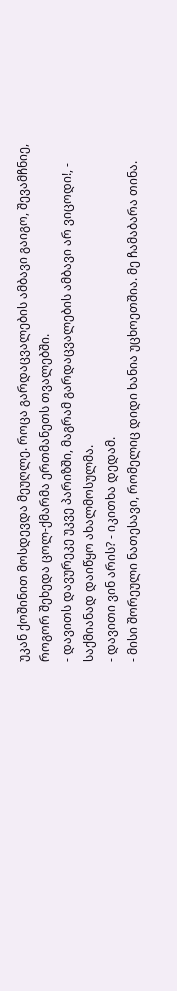უკან ქოშინით მოსდევდა მეუღლე. როცა გარდაცვალების ამბავი გაიგო, შევამჩნიე, როგორ შეხედა ცოლ-ქმარმა ერთმანეთს თვალებში.
- დავითს დავურეკე უკვე პარიზში, მაგრამ გარდაცვალების ამბავი არ ვიცოდი!, - საქმიანად დაიწყო ახალმოსულმა.
- დავითი ვინ არის? - იკითხა დედამ.
- მისი შორეული ნათესავი, რომელიც დიდი ხანია უცხოეთშია. მე ჩამაბარა თინა.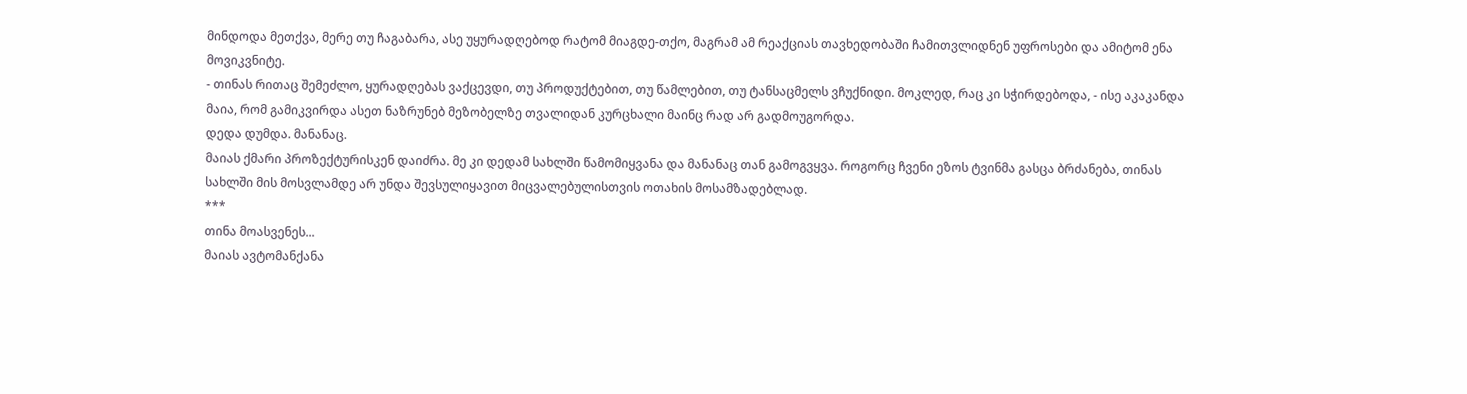მინდოდა მეთქვა, მერე თუ ჩაგაბარა, ასე უყურადღებოდ რატომ მიაგდე-თქო, მაგრამ ამ რეაქციას თავხედობაში ჩამითვლიდნენ უფროსები და ამიტომ ენა მოვიკვნიტე.
- თინას რითაც შემეძლო, ყურადღებას ვაქცევდი, თუ პროდუქტებით, თუ წამლებით, თუ ტანსაცმელს ვჩუქნიდი. მოკლედ, რაც კი სჭირდებოდა, - ისე აკაკანდა მაია, რომ გამიკვირდა ასეთ ნაზრუნებ მეზობელზე თვალიდან კურცხალი მაინც რად არ გადმოუგორდა.
დედა დუმდა. მანანაც.
მაიას ქმარი პროზექტურისკენ დაიძრა. მე კი დედამ სახლში წამომიყვანა და მანანაც თან გამოგვყვა. როგორც ჩვენი ეზოს ტვინმა გასცა ბრძანება, თინას სახლში მის მოსვლამდე არ უნდა შევსულიყავით მიცვალებულისთვის ოთახის მოსამზადებლად.
***
თინა მოასვენეს...
მაიას ავტომანქანა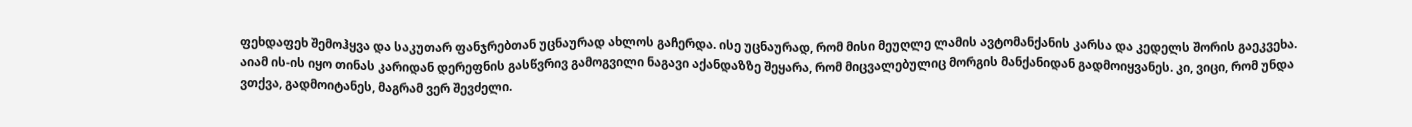ფეხდაფეხ შემოჰყვა და საკუთარ ფანჯრებთან უცნაურად ახლოს გაჩერდა. ისე უცნაურად, რომ მისი მეუღლე ლამის ავტომანქანის კარსა და კედელს შორის გაეკვეხა. აიამ ის-ის იყო თინას კარიდან დერეფნის გასწვრივ გამოგვილი ნაგავი აქანდაზზე შეყარა, რომ მიცვალებულიც მორგის მანქანიდან გადმოიყვანეს. კი, ვიცი, რომ უნდა ვთქვა, გადმოიტანეს, მაგრამ ვერ შევძელი.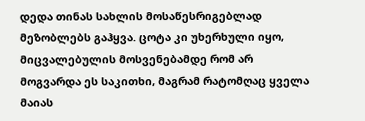დედა თინას სახლის მოსაწესრიგებლად მეზობლებს გაჰყვა. ცოტა კი უხერხული იყო, მიცვალებულის მოსვენებამდე რომ არ მოგვარდა ეს საკითხი, მაგრამ რატომღაც ყველა მაიას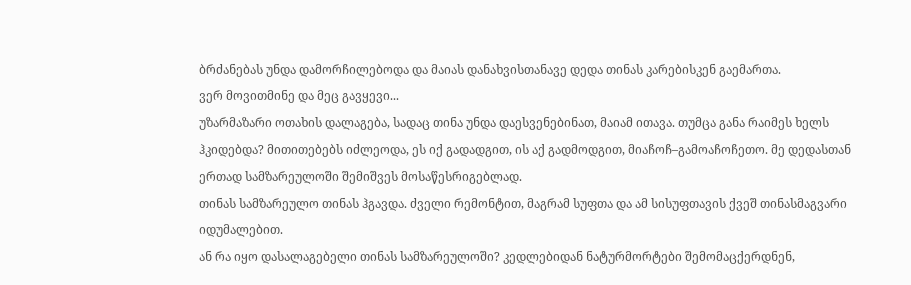ბრძანებას უნდა დამორჩილებოდა და მაიას დანახვისთანავე დედა თინას კარებისკენ გაემართა.
ვერ მოვითმინე და მეც გავყევი...
უზარმაზარი ოთახის დალაგება, სადაც თინა უნდა დაესვენებინათ, მაიამ ითავა. თუმცა განა რაიმეს ხელს ჰკიდებდა? მითითებებს იძლეოდა, ეს იქ გადადგით, ის აქ გადმოდგით, მიაჩოჩ–გამოაჩოჩეთო. მე დედასთან ერთად სამზარეულოში შემიშვეს მოსაწესრიგებლად.
თინას სამზარეულო თინას ჰგავდა. ძველი რემონტით, მაგრამ სუფთა და ამ სისუფთავის ქვეშ თინასმაგვარი იდუმალებით.
ან რა იყო დასალაგებელი თინას სამზარეულოში? კედლებიდან ნატურმორტები შემომაცქერდნენ,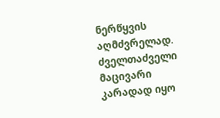ნერწყვის აღმძვრელად. ძველთაძველი მაცივარი კარადად იყო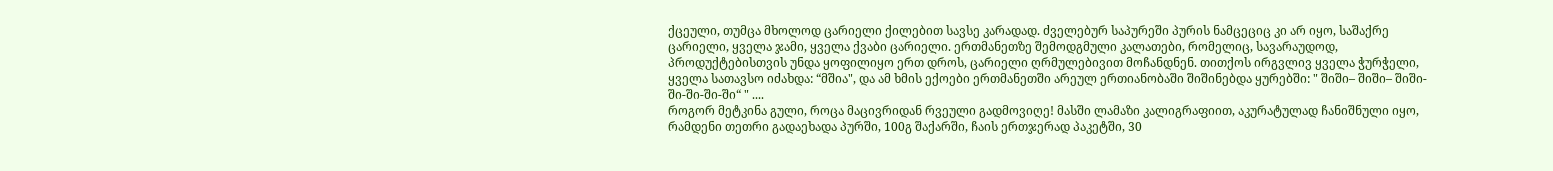ქცეული, თუმცა მხოლოდ ცარიელი ქილებით სავსე კარადად. ძველებურ საპურეში პურის ნამცეციც კი არ იყო, საშაქრე ცარიელი, ყველა ჯამი, ყველა ქვაბი ცარიელი. ერთმანეთზე შემოდგმული კალათები, რომელიც, სავარაუდოდ, პროდუქტებისთვის უნდა ყოფილიყო ერთ დროს, ცარიელი ღრმულებივით მოჩანდნენ. თითქოს ირგვლივ ყველა ჭურჭელი, ყველა სათავსო იძახდა: “მშია", და ამ ხმის ექოები ერთმანეთში არეულ ერთიანობაში შიშინებდა ყურებში: " შიში– შიში– შიში-ში-ში-ში-ში“ " ....
როგორ მეტკინა გული, როცა მაცივრიდან რვეული გადმოვიღე! მასში ლამაზი კალიგრაფიით, აკურატულად ჩანიშნული იყო, რამდენი თეთრი გადაეხადა პურში, 100გ შაქარში, ჩაის ერთჯერად პაკეტში, 30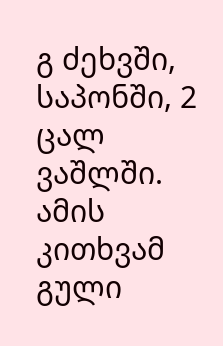გ ძეხვში, საპონში, 2 ცალ ვაშლში. ამის კითხვამ გული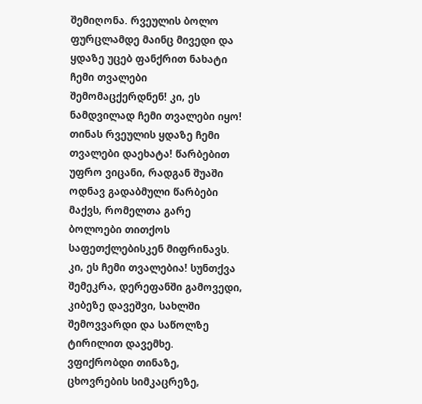შემიღონა. რვეულის ბოლო ფურცლამდე მაინც მივედი და ყდაზე უცებ ფანქრით ნახატი ჩემი თვალები შემომაცქერდნენ! კი, ეს ნამდვილად ჩემი თვალები იყო! თინას რვეულის ყდაზე ჩემი თვალები დაეხატა! წარბებით უფრო ვიცანი, რადგან შუაში ოდნავ გადაბმული წარბები მაქვს, რომელთა გარე ბოლოები თითქოს საფეთქლებისკენ მიფრინავს. კი, ეს ჩემი თვალებია! სუნთქვა შემეკრა, დერეფანში გამოვედი, კიბეზე დავეშვი, სახლში შემოვვარდი და საწოლზე ტირილით დავემხე. ვფიქრობდი თინაზე, ცხოვრების სიმკაცრეზე,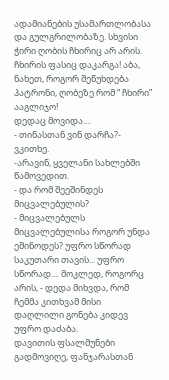ადამიანების უსამართლობასა და გულგრილობაზე. სხვისი ჭირი ღობის ჩხირიც არ არის. ჩხირის ფასიც დაკარგა! აბა, ნახეთ, როგორ შეწუხდება პატრონი, ღობეზე რომ “ ჩხირი” ააგლიჯო!
დედაც მოვიდა....
- თინასთან ვინ დარჩა?- ვკითხე.
-არავინ, ყველანი სახლებში წამოვედით.
- და რომ შეეშინდეს მიცვალებულის?
- მიცვალებულს მიცვალებულისა როგორ უნდა ეშინოდეს? უფრო სწორად საკუთარი თავის... უფრო სწორად.... მოკლედ, როგორც არის, - დედა მიხვდა, რომ ჩემმა კითხვამ მისი დაღლილი გონება კიდევ უფრო დაძაბა.
დავითის ფსალმუნები გადმოვიღე, ფანჯარასთან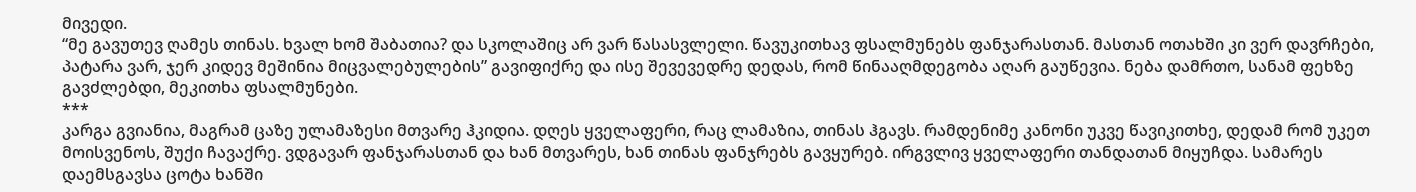მივედი.
“მე გავუთევ ღამეს თინას. ხვალ ხომ შაბათია? და სკოლაშიც არ ვარ წასასვლელი. წავუკითხავ ფსალმუნებს ფანჯარასთან. მასთან ოთახში კი ვერ დავრჩები, პატარა ვარ, ჯერ კიდევ მეშინია მიცვალებულების” გავიფიქრე და ისე შევევედრე დედას, რომ წინააღმდეგობა აღარ გაუწევია. ნება დამრთო, სანამ ფეხზე გავძლებდი, მეკითხა ფსალმუნები.
***
კარგა გვიანია, მაგრამ ცაზე ულამაზესი მთვარე ჰკიდია. დღეს ყველაფერი, რაც ლამაზია, თინას ჰგავს. რამდენიმე კანონი უკვე წავიკითხე, დედამ რომ უკეთ მოისვენოს, შუქი ჩავაქრე. ვდგავარ ფანჯარასთან და ხან მთვარეს, ხან თინას ფანჯრებს გავყურებ. ირგვლივ ყველაფერი თანდათან მიყუჩდა. სამარეს დაემსგავსა ცოტა ხანში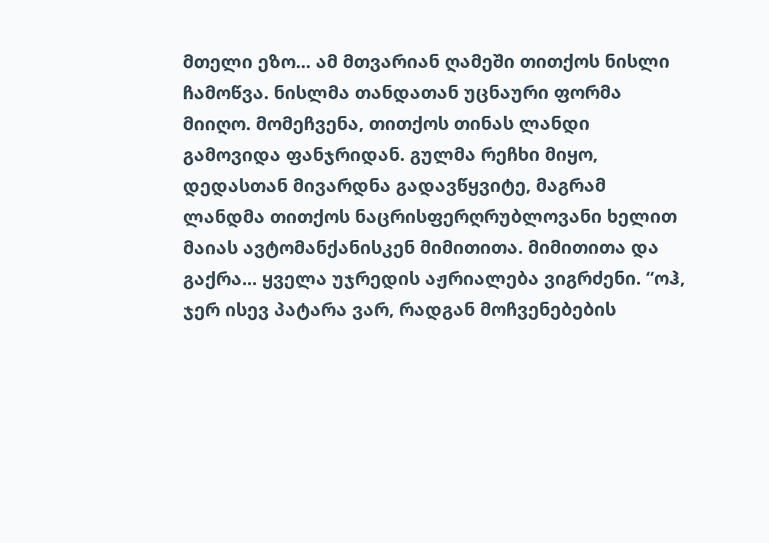მთელი ეზო... ამ მთვარიან ღამეში თითქოს ნისლი ჩამოწვა. ნისლმა თანდათან უცნაური ფორმა მიიღო. მომეჩვენა, თითქოს თინას ლანდი გამოვიდა ფანჯრიდან. გულმა რეჩხი მიყო, დედასთან მივარდნა გადავწყვიტე, მაგრამ ლანდმა თითქოს ნაცრისფერღრუბლოვანი ხელით მაიას ავტომანქანისკენ მიმითითა. მიმითითა და გაქრა... ყველა უჯრედის აჟრიალება ვიგრძენი. “ოჰ, ჯერ ისევ პატარა ვარ, რადგან მოჩვენებების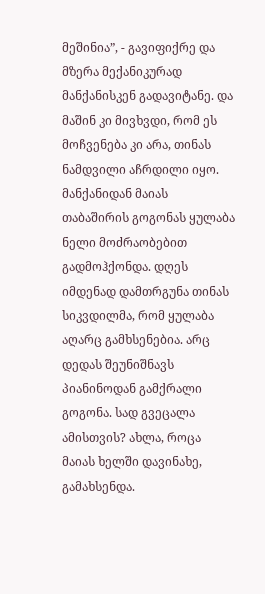მეშინია”, - გავიფიქრე და მზერა მექანიკურად მანქანისკენ გადავიტანე. და მაშინ კი მივხვდი, რომ ეს მოჩვენება კი არა, თინას ნამდვილი აჩრდილი იყო. მანქანიდან მაიას თაბაშირის გოგონას ყულაბა ნელი მოძრაობებით გადმოჰქონდა. დღეს იმდენად დამთრგუნა თინას სიკვდილმა, რომ ყულაბა აღარც გამხსენებია. არც დედას შეუნიშნავს პიანინოდან გამქრალი გოგონა. სად გვეცალა ამისთვის? ახლა, როცა მაიას ხელში დავინახე, გამახსენდა.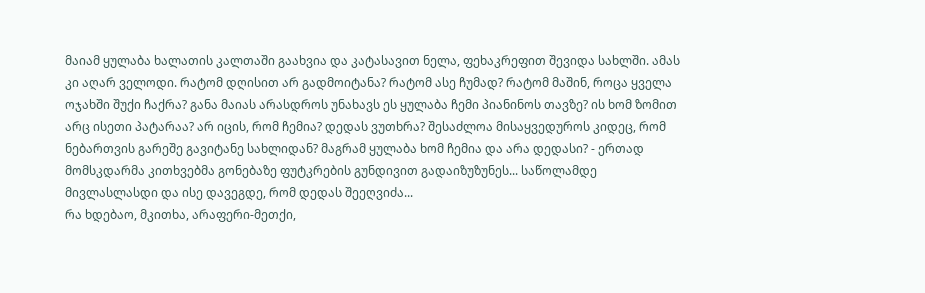მაიამ ყულაბა ხალათის კალთაში გაახვია და კატასავით ნელა, ფეხაკრეფით შევიდა სახლში. ამას კი აღარ ველოდი. რატომ დღისით არ გადმოიტანა? რატომ ასე ჩუმად? რატომ მაშინ, როცა ყველა ოჯახში შუქი ჩაქრა? განა მაიას არასდროს უნახავს ეს ყულაბა ჩემი პიანინოს თავზე? ის ხომ ზომით არც ისეთი პატარაა? არ იცის, რომ ჩემია? დედას ვუთხრა? შესაძლოა მისაყვედუროს კიდეც, რომ ნებართვის გარეშე გავიტანე სახლიდან? მაგრამ ყულაბა ხომ ჩემია და არა დედასი? - ერთად მომსკდარმა კითხვებმა გონებაზე ფუტკრების გუნდივით გადაიზუზუნეს... საწოლამდე მივლასლასდი და ისე დავეგდე, რომ დედას შეეღვიძა...
რა ხდებაო, მკითხა, არაფერი-მეთქი,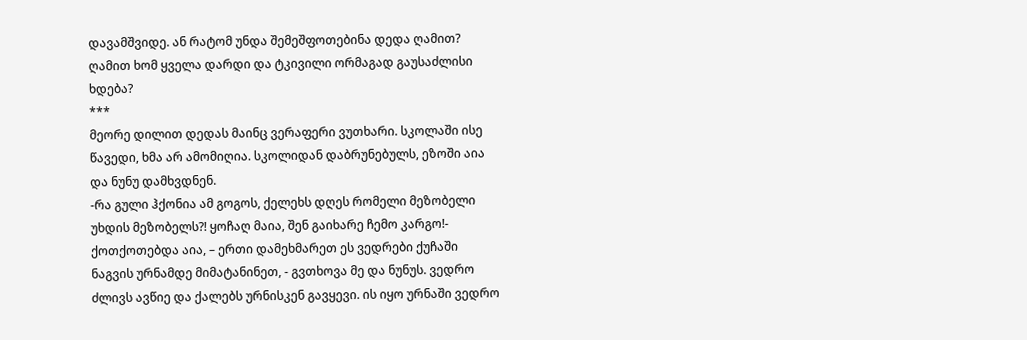დავამშვიდე. ან რატომ უნდა შემეშფოთებინა დედა ღამით? ღამით ხომ ყველა დარდი და ტკივილი ორმაგად გაუსაძლისი ხდება?
***
მეორე დილით დედას მაინც ვერაფერი ვუთხარი. სკოლაში ისე წავედი, ხმა არ ამომიღია. სკოლიდან დაბრუნებულს, ეზოში აია და ნუნუ დამხვდნენ.
-რა გული ჰქონია ამ გოგოს, ქელეხს დღეს რომელი მეზობელი უხდის მეზობელს?! ყოჩაღ მაია, შენ გაიხარე ჩემო კარგო!- ქოთქოთებდა აია, – ერთი დამეხმარეთ ეს ვედრები ქუჩაში ნაგვის ურნამდე მიმატანინეთ, - გვთხოვა მე და ნუნუს. ვედრო ძლივს ავწიე და ქალებს ურნისკენ გავყევი. ის იყო ურნაში ვედრო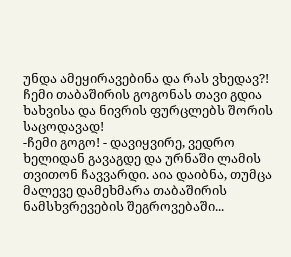უნდა ამეყირავებინა და რას ვხედავ?! ჩემი თაბაშირის გოგონას თავი გდია ხახვისა და ნივრის ფურცლებს შორის საცოდავად!
-ჩემი გოგო! - დავიყვირე, ვედრო ხელიდან გავაგდე და ურნაში ლამის თვითონ ჩავვარდი. აია დაიბნა, თუმცა მალევე დამეხმარა თაბაშირის ნამსხვრევების შეგროვებაში...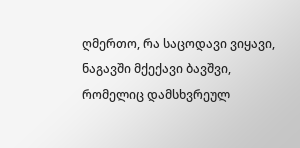ღმერთო, რა საცოდავი ვიყავი, ნაგავში მქექავი ბავშვი, რომელიც დამსხვრეულ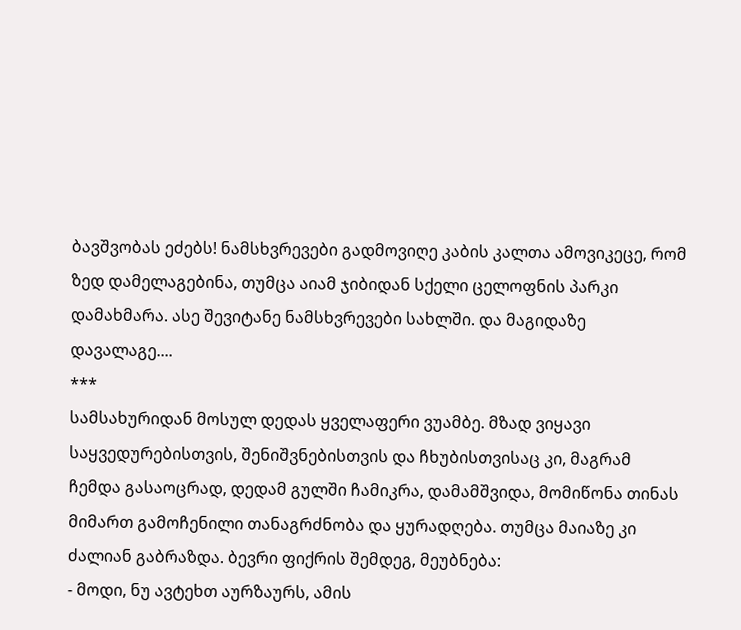ბავშვობას ეძებს! ნამსხვრევები გადმოვიღე კაბის კალთა ამოვიკეცე, რომ ზედ დამელაგებინა, თუმცა აიამ ჯიბიდან სქელი ცელოფნის პარკი დამახმარა. ასე შევიტანე ნამსხვრევები სახლში. და მაგიდაზე დავალაგე....
***
სამსახურიდან მოსულ დედას ყველაფერი ვუამბე. მზად ვიყავი საყვედურებისთვის, შენიშვნებისთვის და ჩხუბისთვისაც კი, მაგრამ ჩემდა გასაოცრად, დედამ გულში ჩამიკრა, დამამშვიდა, მომიწონა თინას მიმართ გამოჩენილი თანაგრძნობა და ყურადღება. თუმცა მაიაზე კი ძალიან გაბრაზდა. ბევრი ფიქრის შემდეგ, მეუბნება:
- მოდი, ნუ ავტეხთ აურზაურს, ამის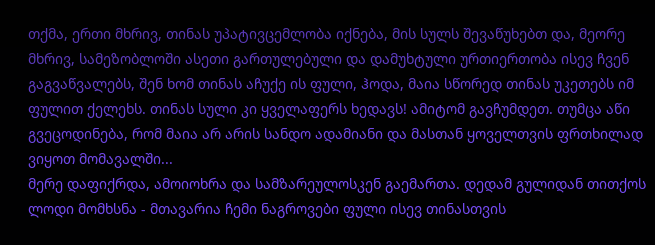თქმა, ერთი მხრივ, თინას უპატივცემლობა იქნება, მის სულს შევაწუხებთ და, მეორე მხრივ, სამეზობლოში ასეთი გართულებული და დამუხტული ურთიერთობა ისევ ჩვენ გაგვაწვალებს, შენ ხომ თინას აჩუქე ის ფული, ჰოდა, მაია სწორედ თინას უკეთებს იმ ფულით ქელეხს. თინას სული კი ყველაფერს ხედავს! ამიტომ გავჩუმდეთ. თუმცა აწი გვეცოდინება, რომ მაია არ არის სანდო ადამიანი და მასთან ყოველთვის ფრთხილად ვიყოთ მომავალში...
მერე დაფიქრდა, ამოიოხრა და სამზარეულოსკენ გაემართა. დედამ გულიდან თითქოს ლოდი მომხსნა - მთავარია ჩემი ნაგროვები ფული ისევ თინასთვის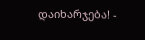დაიხარჯება! -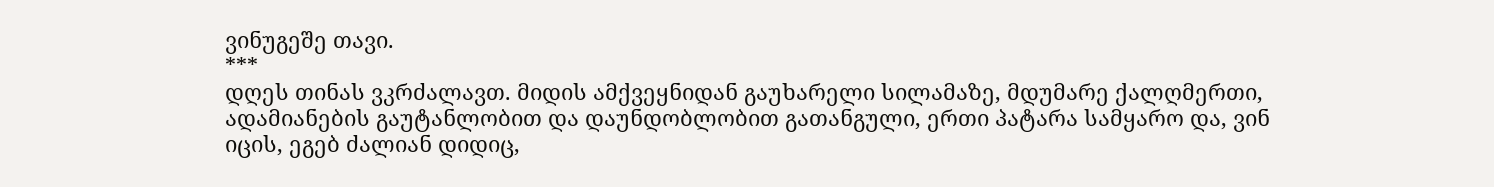ვინუგეშე თავი.
***
დღეს თინას ვკრძალავთ. მიდის ამქვეყნიდან გაუხარელი სილამაზე, მდუმარე ქალღმერთი, ადამიანების გაუტანლობით და დაუნდობლობით გათანგული, ერთი პატარა სამყარო და, ვინ იცის, ეგებ ძალიან დიდიც,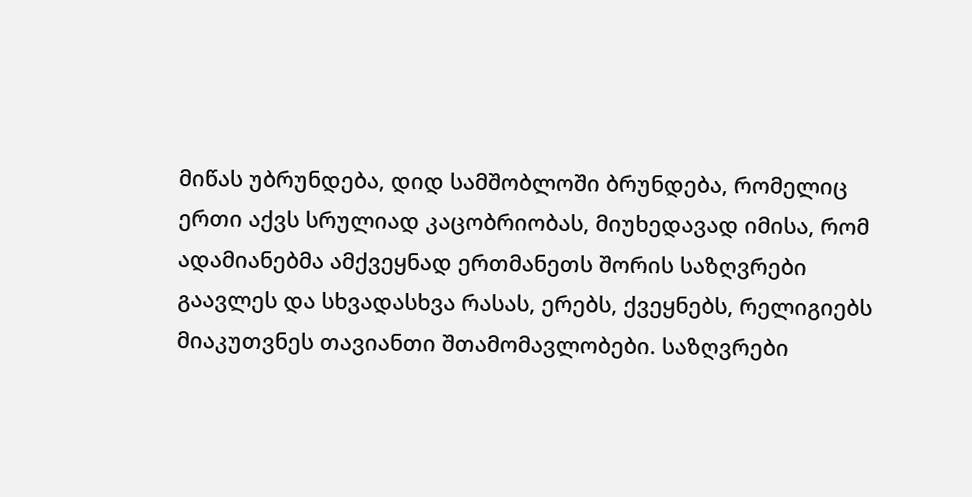მიწას უბრუნდება, დიდ სამშობლოში ბრუნდება, რომელიც ერთი აქვს სრულიად კაცობრიობას, მიუხედავად იმისა, რომ ადამიანებმა ამქვეყნად ერთმანეთს შორის საზღვრები გაავლეს და სხვადასხვა რასას, ერებს, ქვეყნებს, რელიგიებს მიაკუთვნეს თავიანთი შთამომავლობები. საზღვრები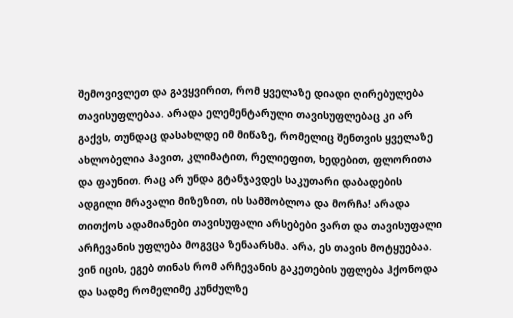შემოვივლეთ და გავყვირით, რომ ყველაზე დიადი ღირებულება თავისუფლებაა. არადა ელემენტარული თავისუფლებაც კი არ გაქვს, თუნდაც დასახლდე იმ მიწაზე, რომელიც შენთვის ყველაზე ახლობელია ჰავით, კლიმატით, რელიეფით, ხედებით, ფლორითა და ფაუნით. რაც არ უნდა გტანჯავდეს საკუთარი დაბადების ადგილი მრავალი მიზეზით, ის სამშობლოა და მორჩა! არადა თითქოს ადამიანები თავისუფალი არსებები ვართ და თავისუფალი არჩევანის უფლება მოგვცა ზენაარსმა. არა, ეს თავის მოტყუებაა. ვინ იცის, ეგებ თინას რომ არჩევანის გაკეთების უფლება ჰქონოდა და სადმე რომელიმე კუნძულზე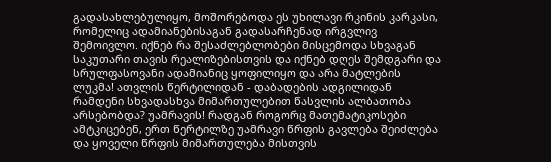გადასახლებულიყო, მოშორებოდა ეს უხილავი რკინის კარკასი, რომელიც ადამიანებისაგან გადასარჩენად ირგვლივ შემოივლო. იქნებ რა შესაძლებლობები მისცემოდა სხვაგან საკუთარი თავის რეალიზებისთვის და იქნებ დღეს შემდგარი და სრულფასოვანი ადამიანიც ყოფილიყო და არა მატლების ლუკმა! ათვლის წერტილიდან - დაბადების ადგილიდან რამდენი სხვადასხვა მიმართულებით წასვლის ალბათობა არსებობდა? უამრავის! რადგან როგორც მათემატიკოსები ამტკიცებენ, ერთ წერტილზე უამრავი წრფის გავლება შეიძლება და ყოველი წრფის მიმართულება მისთვის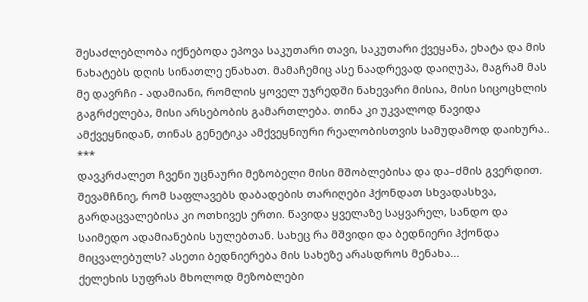შესაძლებლობა იქნებოდა ეპოვა საკუთარი თავი, საკუთარი ქვეყანა, ეხატა და მის ნახატებს დღის სინათლე ენახათ. მამაჩემიც ასე ნაადრევად დაიღუპა, მაგრამ მას მე დავრჩი - ადამიანი, რომლის ყოველ უჯრედში ნახევარი მისია, მისი სიცოცხლის გაგრძელება, მისი არსებობის გამართლება. თინა კი უკვალოდ წავიდა ამქვეყნიდან, თინას გენეტიკა ამქვეყნიური რეალობისთვის სამუდამოდ დაიხურა..
***
დავკრძალეთ ჩვენი უცნაური მეზობელი მისი მშობლებისა და და–ძმის გვერდით. შევამჩნიე, რომ საფლავებს დაბადების თარიღები ჰქონდათ სხვადასხვა, გარდაცვალებისა კი ოთხივეს ერთი. წავიდა ყველაზე საყვარელ, სანდო და საიმედო ადამიანების სულებთან. სახეც რა მშვიდი და ბედნიერი ჰქონდა მიცვალებულს? ასეთი ბედნიერება მის სახეზე არასდროს მენახა...
ქელეხის სუფრას მხოლოდ მეზობლები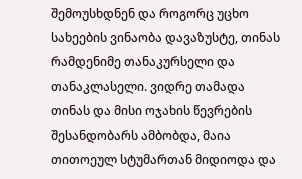შემოუსხდნენ და როგორც უცხო სახეების ვინაობა დავაზუსტე, თინას რამდენიმე თანაკურსელი და თანაკლასელი. ვიდრე თამადა თინას და მისი ოჯახის წევრების შესანდობარს ამბობდა, მაია თითოეულ სტუმართან მიდიოდა და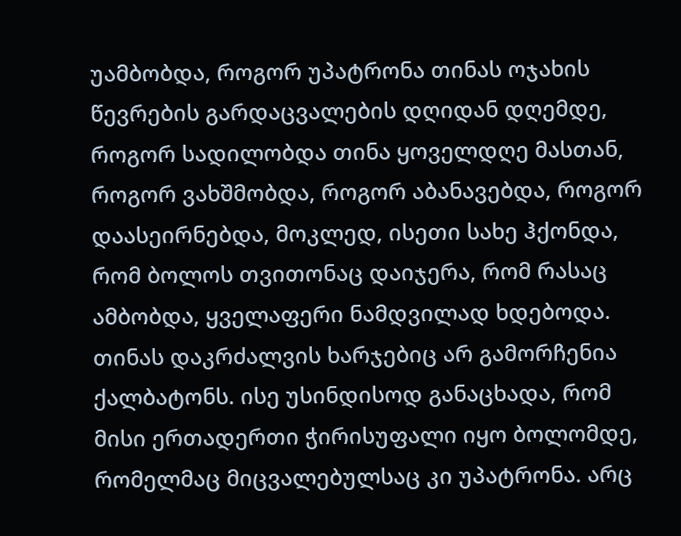უამბობდა, როგორ უპატრონა თინას ოჯახის წევრების გარდაცვალების დღიდან დღემდე, როგორ სადილობდა თინა ყოველდღე მასთან, როგორ ვახშმობდა, როგორ აბანავებდა, როგორ დაასეირნებდა, მოკლედ, ისეთი სახე ჰქონდა, რომ ბოლოს თვითონაც დაიჯერა, რომ რასაც ამბობდა, ყველაფერი ნამდვილად ხდებოდა. თინას დაკრძალვის ხარჯებიც არ გამორჩენია ქალბატონს. ისე უსინდისოდ განაცხადა, რომ მისი ერთადერთი ჭირისუფალი იყო ბოლომდე, რომელმაც მიცვალებულსაც კი უპატრონა. არც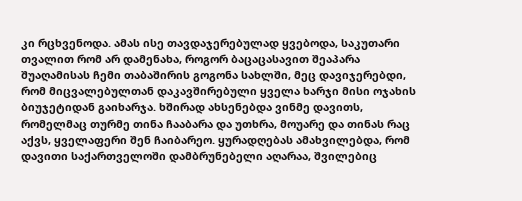კი რცხვენოდა. ამას ისე თავდაჯერებულად ყვებოდა, საკუთარი თვალით რომ არ დამენახა, როგორ ბაცაცასავით შეაპარა შუაღამისას ჩემი თაბაშირის გოგონა სახლში, მეც დავიჯერებდი, რომ მიცვალებულთან დაკავშირებული ყველა ხარჯი მისი ოჯახის ბიუჯეტიდან გაიხარჯა. ხშირად ახსენებდა ვინმე დავითს, რომელმაც თურმე თინა ჩააბარა და უთხრა, მოუარე და თინას რაც აქვს, ყველაფერი შენ ჩაიბარეო. ყურადღებას ამახვილებდა, რომ დავითი საქართველოში დამბრუნებელი აღარაა, შვილებიც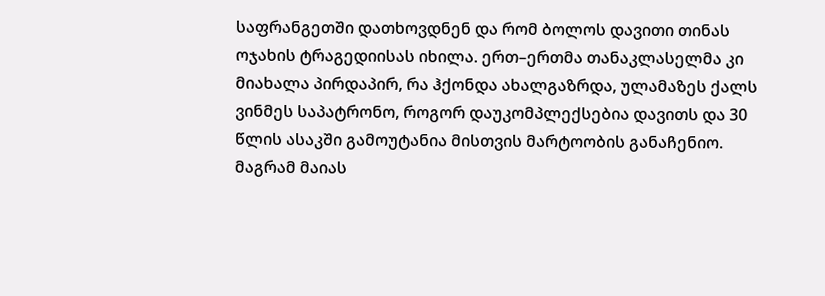საფრანგეთში დათხოვდნენ და რომ ბოლოს დავითი თინას ოჯახის ტრაგედიისას იხილა. ერთ–ერთმა თანაკლასელმა კი მიახალა პირდაპირ, რა ჰქონდა ახალგაზრდა, ულამაზეს ქალს ვინმეს საპატრონო, როგორ დაუკომპლექსებია დავითს და 30 წლის ასაკში გამოუტანია მისთვის მარტოობის განაჩენიო. მაგრამ მაიას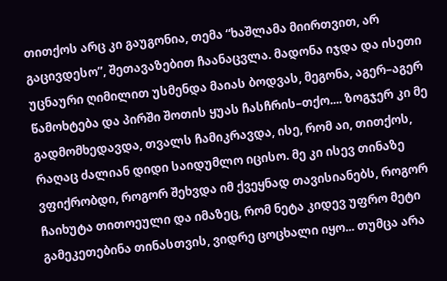თითქოს არც კი გაუგონია, თემა “ხაშლამა მიირთვით, არ გაცივდესო”, შეთავაზებით ჩაანაცვლა. მადონა იჯდა და ისეთი უცნაური ღიმილით უსმენდა მაიას ბოდვას, მეგონა, აგერ–აგერ წამოხტება და პირში შოთის ყუას ჩასჩრის–თქო.... ზოგჯერ კი მე გადმომხედავდა, თვალს ჩამიკრავდა, ისე, რომ აი, თითქოს, რაღაც ძალიან დიდი საიდუმლო იცისო. მე კი ისევ თინაზე ვფიქრობდი, როგორ შეხვდა იმ ქვეყნად თავისიანებს, როგორ ჩაიხუტა თითოეული და იმაზეც, რომ ნეტა კიდევ უფრო მეტი გამეკეთებინა თინასთვის, ვიდრე ცოცხალი იყო... თუმცა არა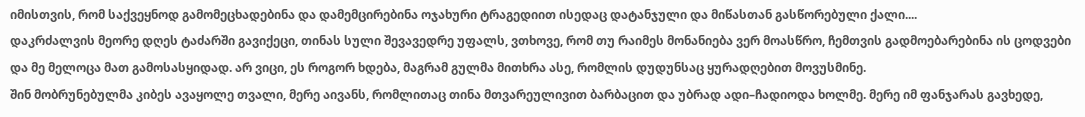იმისთვის, რომ საქვეყნოდ გამომეცხადებინა და დამემცირებინა ოჯახური ტრაგედიით ისედაც დატანჯული და მიწასთან გასწორებული ქალი....
დაკრძალვის მეორე დღეს ტაძარში გავიქეცი, თინას სული შევავედრე უფალს, ვთხოვე, რომ თუ რაიმეს მონანიება ვერ მოასწრო, ჩემთვის გადმოებარებინა ის ცოდვები და მე მელოცა მათ გამოსასყიდად. არ ვიცი, ეს როგორ ხდება, მაგრამ გულმა მითხრა ასე, რომლის დუდუნსაც ყურადღებით მოვუსმინე.
შინ მობრუნებულმა კიბეს ავაყოლე თვალი, მერე აივანს, რომლითაც თინა მთვარეულივით ბარბაცით და უბრად ადი–ჩადიოდა ხოლმე. მერე იმ ფანჯარას გავხედე,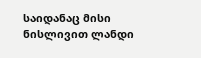საიდანაც მისი ნისლივით ლანდი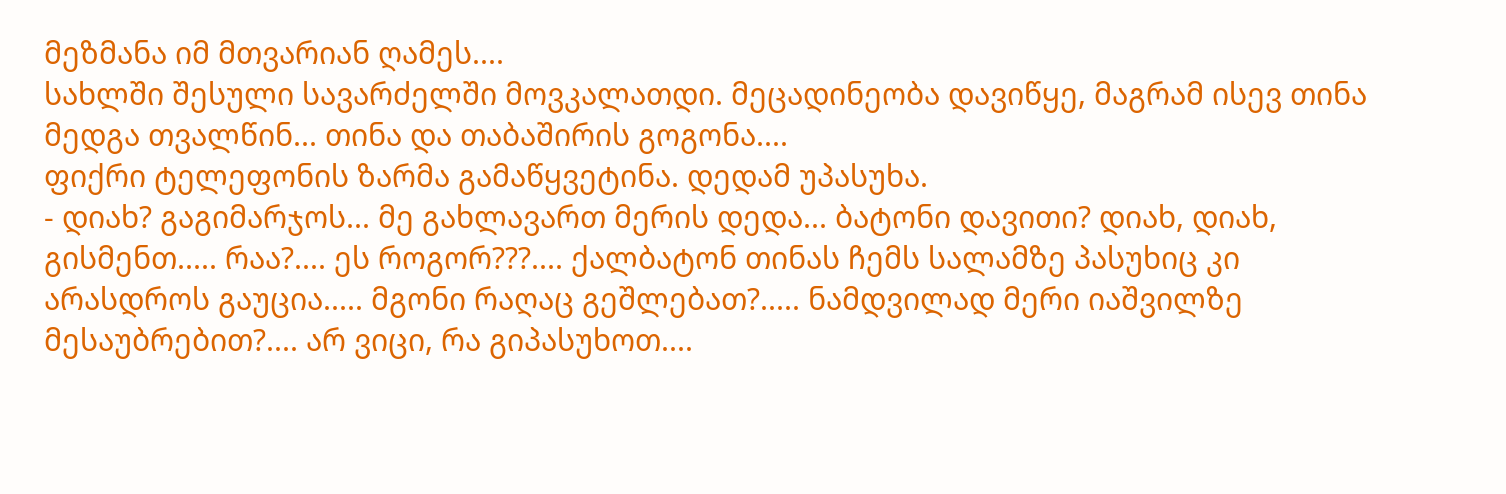მეზმანა იმ მთვარიან ღამეს....
სახლში შესული სავარძელში მოვკალათდი. მეცადინეობა დავიწყე, მაგრამ ისევ თინა მედგა თვალწინ... თინა და თაბაშირის გოგონა....
ფიქრი ტელეფონის ზარმა გამაწყვეტინა. დედამ უპასუხა.
- დიახ? გაგიმარჯოს... მე გახლავართ მერის დედა... ბატონი დავითი? დიახ, დიახ, გისმენთ..... რაა?.... ეს როგორ???.... ქალბატონ თინას ჩემს სალამზე პასუხიც კი არასდროს გაუცია..... მგონი რაღაც გეშლებათ?..... ნამდვილად მერი იაშვილზე მესაუბრებით?.... არ ვიცი, რა გიპასუხოთ....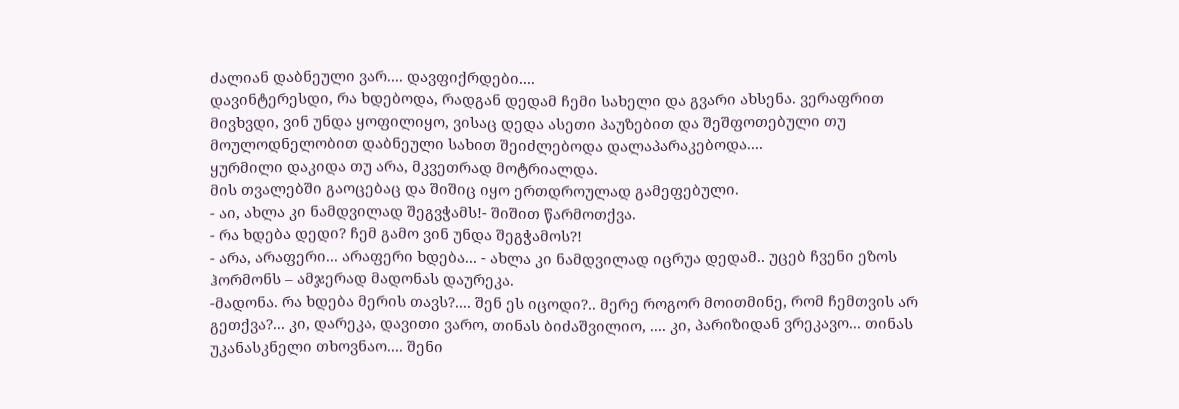ძალიან დაბნეული ვარ.... დავფიქრდები....
დავინტერესდი, რა ხდებოდა, რადგან დედამ ჩემი სახელი და გვარი ახსენა. ვერაფრით მივხვდი, ვინ უნდა ყოფილიყო, ვისაც დედა ასეთი პაუზებით და შეშფოთებული თუ მოულოდნელობით დაბნეული სახით შეიძლებოდა დალაპარაკებოდა....
ყურმილი დაკიდა თუ არა, მკვეთრად მოტრიალდა.
მის თვალებში გაოცებაც და შიშიც იყო ერთდროულად გამეფებული.
- აი, ახლა კი ნამდვილად შეგვჭამს!- შიშით წარმოთქვა.
- რა ხდება დედი? ჩემ გამო ვინ უნდა შეგჭამოს?!
- არა, არაფერი... არაფერი ხდება... - ახლა კი ნამდვილად იცრუა დედამ.. უცებ ჩვენი ეზოს ჰორმონს – ამჯერად მადონას დაურეკა.
-მადონა. რა ხდება მერის თავს?.... შენ ეს იცოდი?.. მერე როგორ მოითმინე, რომ ჩემთვის არ გეთქვა?... კი, დარეკა, დავითი ვარო, თინას ბიძაშვილიო, .... კი, პარიზიდან ვრეკავო... თინას უკანასკნელი თხოვნაო.... შენი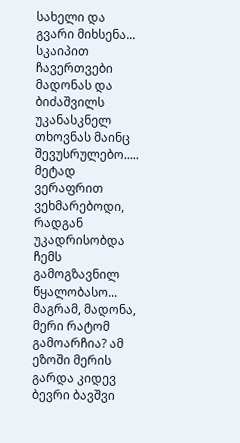სახელი და გვარი მიხსენა... სკაიპით ჩავერთვები მადონას და ბიძაშვილს უკანასკნელ თხოვნას მაინც შევუსრულებო..... მეტად ვერაფრით ვეხმარებოდი, რადგან უკადრისობდა ჩემს გამოგზავნილ წყალობასო... მაგრამ, მადონა, მერი რატომ გამოარჩია? ამ ეზოში მერის გარდა კიდევ ბევრი ბავშვი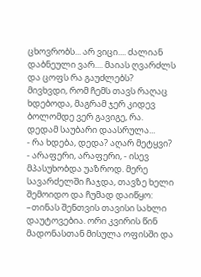ცხოვრობს... არ ვიცი.... ძალიან დაბნეული ვარ.... მაიას ღვარძლს და ცოფს რა გაუძლებს?
მივხვდი, რომ ჩემს თავს რაღაც ხდებოდა, მაგრამ ჯერ კიდევ ბოლომდე ვერ გავიგე, რა.
დედამ საუბარი დაასრულა...
- რა ხდება, დედა? აღარ მეტყვი?
- არაფერი, არაფერი, - ისევ მპასუხობდა უაზროდ. მერე სავარძელში ჩაჯდა, თავზე ხელი შემოიდო და ჩუმად დაიწყო:
–თინას შენთვის თავისი სახლი დაუტოვებია. ორი კვირის წინ მადონასთან მისულა ოფისში და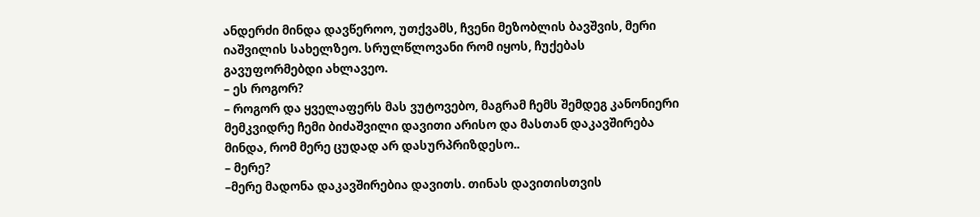ანდერძი მინდა დავწეროო, უთქვამს, ჩვენი მეზობლის ბავშვის, მერი იაშვილის სახელზეო. სრულწლოვანი რომ იყოს, ჩუქებას გავუფორმებდი ახლავეო.
– ეს როგორ?
– როგორ და ყველაფერს მას ვუტოვებო, მაგრამ ჩემს შემდეგ კანონიერი მემკვიდრე ჩემი ბიძაშვილი დავითი არისო და მასთან დაკავშირება მინდა, რომ მერე ცუდად არ დასურპრიზდესო..
– მერე?
–მერე მადონა დაკავშირებია დავითს. თინას დავითისთვის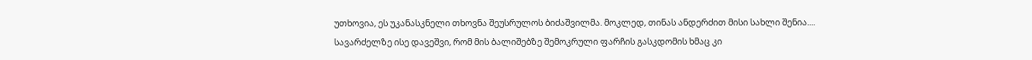უთხოვია, ეს უკანასკნელი თხოვნა შეუსრულოს ბიძაშვილმა. მოკლედ, თინას ანდერძით მისი სახლი შენია....
სავარძელზე ისე დავეშვი, რომ მის ბალიშებზე შემოკრული ფარჩის გასკდომის ხმაც კი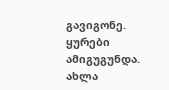გავიგონე. ყურები ამიგუგუნდა. ახლა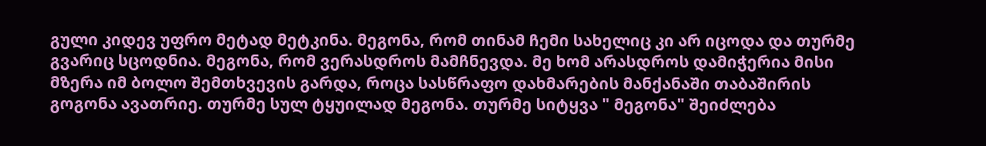გული კიდევ უფრო მეტად მეტკინა. მეგონა, რომ თინამ ჩემი სახელიც კი არ იცოდა და თურმე გვარიც სცოდნია. მეგონა, რომ ვერასდროს მამჩნევდა. მე ხომ არასდროს დამიჭერია მისი მზერა იმ ბოლო შემთხვევის გარდა, როცა სასწრაფო დახმარების მანქანაში თაბაშირის გოგონა ავათრიე. თურმე სულ ტყუილად მეგონა. თურმე სიტყვა " მეგონა" შეიძლება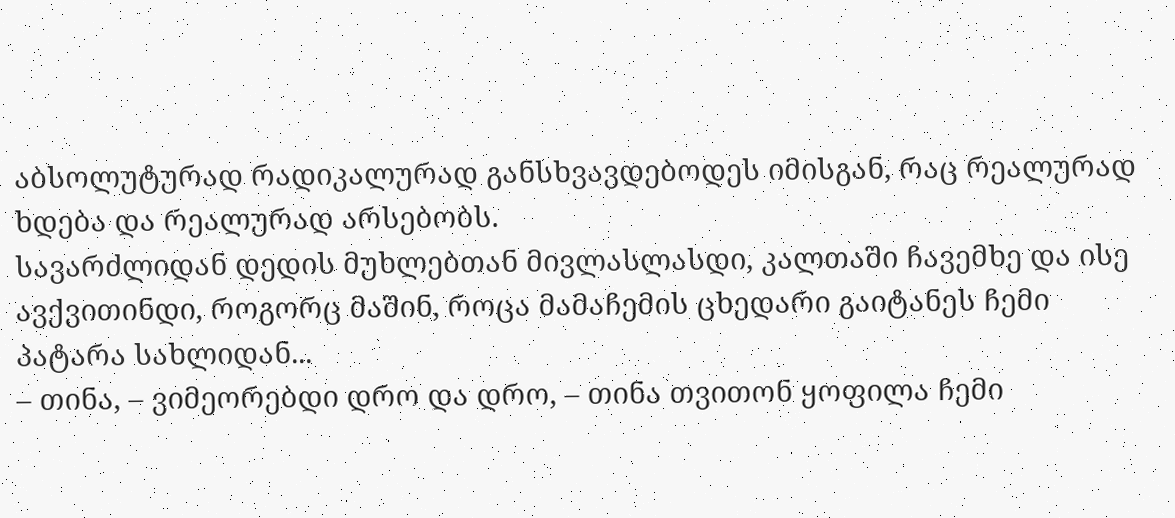აბსოლუტურად რადიკალურად განსხვავდებოდეს იმისგან, რაც რეალურად ხდება და რეალურად არსებობს.
სავარძლიდან დედის მუხლებთან მივლასლასდი, კალთაში ჩავემხე და ისე ავქვითინდი, როგორც მაშინ, როცა მამაჩემის ცხედარი გაიტანეს ჩემი პატარა სახლიდან...
– თინა, – ვიმეორებდი დრო და დრო, – თინა თვითონ ყოფილა ჩემი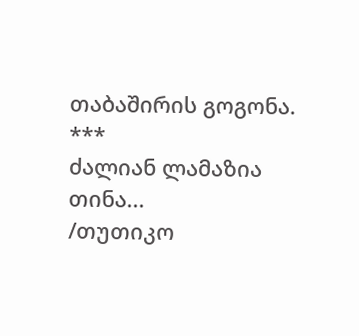თაბაშირის გოგონა.
***
ძალიან ლამაზია თინა...
/თუთიკო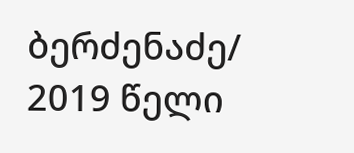ბერძენაძე/
2019 წელი